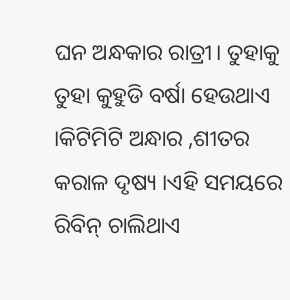ଘନ ଅନ୍ଧକାର ରାତ୍ରୀ। ତୁହାକୁ ତୁହା କୁହୁଡି ବର୍ଷା ହେଉଥାଏ ।କିଟିମିଟି ଅନ୍ଧାର ,ଶୀତର କରାଳ ଦୃଷ୍ୟ ।ଏହି ସମୟରେ ରିବିନ୍ ଚାଲିଥାଏ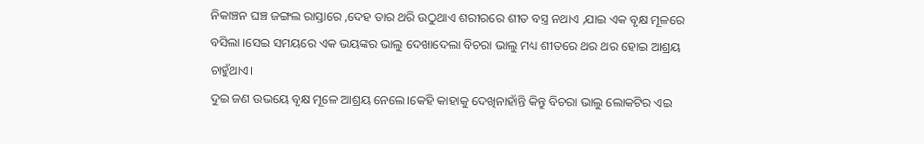ନିକାଞ୍ଚନ ଘଞ୍ଚ ଜଙ୍ଗଲ ରାସ୍ତାରେ ,ଦେହ ତାର ଥରି ଉଠୁଥାଏ ଶରୀରରେ ଶୀତ ବସ୍ତ୍ର ନଥାଏ ,ଯାଇ ଏକ ବୃକ୍ଷ ମୂଳରେ ବସିଲା ।ସେଇ ସମୟରେ ଏକ ଭୟଙ୍କର ଭାଲୁ ଦେଖାଦେଲା ବିଚରା ଭାଲୁ ମଧ୍ୟ ଶୀତରେ ଥର ଥର ହୋଇ ଆଶ୍ରୟ ଚାହୁଁଥାଏ।
ଦୁଇ ଜଣ ଉଭୟେ ବୃକ୍ଷ ମୂଳେ ଆଶ୍ରୟ ନେଲେ।କେହି କାହାକୁ ଦେଖିନାହାଁନ୍ତି କିନ୍ତୁ ବିଚରା ଭାଲୁ ଲୋକଟିର ଏଇ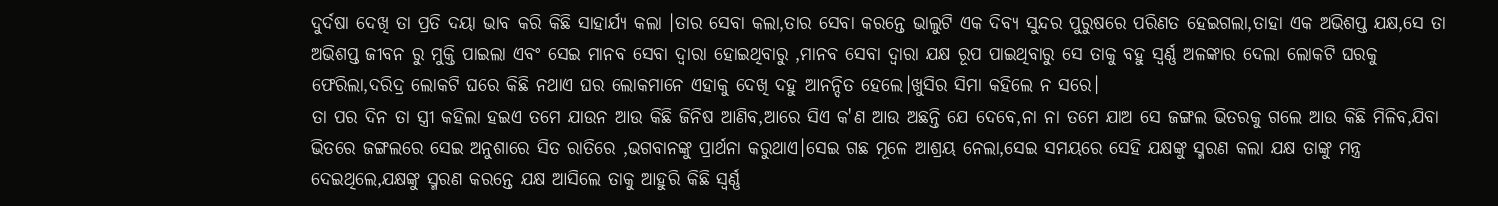ଦୁର୍ଦଷା ଦେଖି ତା ପ୍ରତି ଦୟା ଭାବ କରି କିଛି ସାହାର୍ଯ୍ୟ କଲା ।ତାର ସେବା କଲା,ତାର ସେବା କରନ୍ତେ ଭାଲୁଟି ଏକ ଦିବ୍ୟ ସୁନ୍ଦର ପୁରୁଷରେ ପରିଣତ ହେଇଗଲା,ତାହା ଏକ ଅଭିଶପ୍ତ ଯକ୍ଷ,ସେ ତା ଅଭିଶପ୍ତ ଜୀବନ ରୁ ମୁକ୍ତି ପାଇଲା ଏବଂ ସେଇ ମାନବ ସେବା ଦ୍ଵାରା ହୋଇଥିବାରୁ ,ମାନବ ସେବା ଦ୍ଵାରା ଯକ୍ଷ ରୂପ ପାଇଥିବାରୁ ସେ ତାକୁ ବହୁ ସ୍ଵର୍ଣ୍ଣ ଅଳଙ୍କାର ଦେଲା ଲୋକଟି ଘରକୁ ଫେରିଲା,ଦରିଦ୍ର ଲୋକଟି ଘରେ କିଛି ନଥାଏ ଘର ଲୋକମାନେ ଏହାକୁ ଦେଖି ଦହୁ ଆନନ୍ଦିତ ହେଲେ।ଖୁସିର ସିମା କହିଲେ ନ ସରେ।
ତା ପର ଦିନ ତା ସ୍ତ୍ରୀ କହିଲା ହଇଏ ତମେ ଯାଉନ ଆଉ କିଛି ଜିନିଷ ଆଣିବ,ଆରେ ସିଏ କ'ଣ ଆଉ ଅଛନ୍ତି ଯେ ଦେବେ,ନା ନା ତମେ ଯାଅ ସେ ଜଙ୍ଗଲ ଭିତରକୁ ଗଲେ ଆଉ କିଛି ମିଳିବ,ଯିବା ଭିତରେ ଜଙ୍ଗଲରେ ସେଇ ଅନୁଶାରେ ସିତ ରାତିରେ ,ଭଗବାନଙ୍କୁ ପ୍ରାର୍ଥନା କରୁଥାଏ।ସେଇ ଗଛ ମୂଳେ ଆଶ୍ରୟ ନେଲା,ସେଇ ସମୟରେ ସେହି ଯକ୍ଷଙ୍କୁ ସ୍ମରଣ କଲା ଯକ୍ଷ ତାଙ୍କୁ ମନ୍ତ୍ର ଦେଇଥିଲେ,ଯକ୍ଷଙ୍କୁ ସ୍ମରଣ କରନ୍ତେ ଯକ୍ଷ ଆସିଲେ ତାକୁ ଆହୁରି କିଛି ସ୍ଵର୍ଣ୍ଣ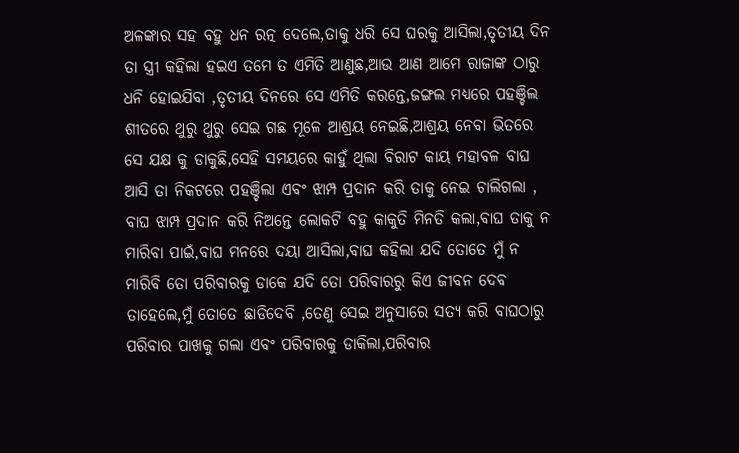ଅଳଙ୍କାର ସହ ବହୁ ଧନ ରତ୍ନ ଦେଲେ,ତାକୁ ଧରି ସେ ଘରକୁ ଆସିଲା,ତୃତୀୟ ଦିନ ତା ସ୍ତ୍ରୀ କହିଲା ହଇଏ ତମେ ତ ଏମିତି ଆଣୁଛ,ଆଉ ଆଣ ଆମେ ରାଜାଙ୍କ ଠାରୁ ଧନି ହୋଇଯିବା ,ତୃତୀୟ ଦିନରେ ସେ ଏମିତି କରନ୍ତେ,ଜଙ୍ଗଲ ମଧ୍ୟରେ ପହଞ୍ଚିଲ ଶୀତରେ ଥୁରୁ ଥୁରୁ ସେଇ ଗଛ ମୂଳେ ଆଶ୍ରୟ ନେଇଛି,ଆଶ୍ରୟ ନେବା ଭିତରେ ସେ ଯକ୍ଷ କୁ ଡାକୁଛି,ସେହି ସମୟରେ କାହୁଁ ଥିଲା ବିରାଟ କାୟ ମହାବଳ ବାଘ ଆସି ତା ନିକଟରେ ପହଞ୍ଚିଲା ଏବଂ ଝାମ୍ପ ପ୍ରଦାନ କରି ତାକୁ ନେଇ ଚାଲିଗଲା ,
ବାଘ ଝାମ୍ପ ପ୍ରଦାନ କରି ନିଅନ୍ତେ ଲୋକଟି ବହୁ କାକୁତି ମିନତି କଲା,ବାଘ ତାକୁ ନ ମାରିବା ପାଇଁ,ବାଘ ମନରେ ଦୟା ଆସିଲା,ବାଘ କହିଲା ଯଦି ତୋତେ ମୁଁ ନ ମାରିବି ତୋ ପରିବାରକୁ ଡାକେ ଯଦି ତୋ ପରିବାରରୁ କିଏ ଜୀବନ ଦେବ ତାହେଲେ,ମୁଁ ତୋତେ ଛାଡିଦେବି ,ତେଣୁ ସେଇ ଅନୁସାରେ ସତ୍ୟ କରି ବାଘଠାରୁ ପରିବାର ପାଖକୁ ଗଲା ଏବଂ ପରିବାରକୁ ଡାକିଲା,ପରିବାର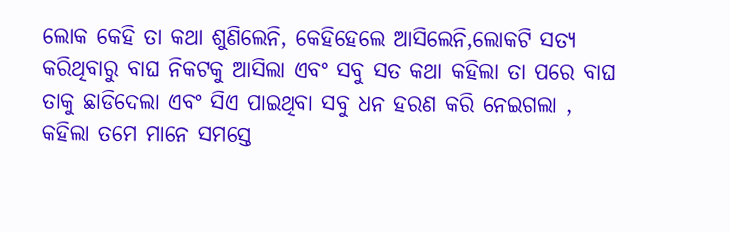ଲୋକ କେହି ତା କଥା ଶୁଣିଲେନି, କେହିହେଲେ ଆସିଲେନି,ଲୋକଟି ସତ୍ୟ କରିଥିବାରୁ ବାଘ ନିକଟକୁ ଆସିଲା ଏବଂ ସବୁ ସତ କଥା କହିଲା ତା ପରେ ବାଘ ତାକୁ ଛାଡିଦେଲା ଏବଂ ସିଏ ପାଇଥିବା ସବୁ ଧନ ହରଣ କରି ନେଇଗଲା ,
କହିଲା ତମେ ମାନେ ସମସ୍ତେ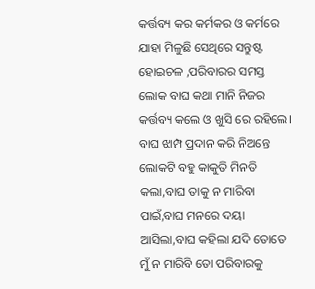କର୍ତ୍ତବ୍ୟ କର କର୍ମକର ଓ କର୍ମରେ ଯାହା ମିଳୁଛି ସେଥିରେ ସନ୍ତୁଷ୍ଟ ହୋଇଚଳ ,ପରିବାରର ସମସ୍ତ ଲୋକ ବାଘ କଥା ମାନି ନିଜର କର୍ତ୍ତବ୍ୟ କଲେ ଓ ଖୁସି ରେ ରହିଲେ।
ବାଘ ଝାମ୍ପ ପ୍ରଦାନ କରି ନିଅନ୍ତେ ଲୋକଟି ବହୁ କାକୁତି ମିନତି କଲା,ବାଘ ତାକୁ ନ ମାରିବା ପାଇଁ,ବାଘ ମନରେ ଦୟା ଆସିଲା,ବାଘ କହିଲା ଯଦି ତୋତେ ମୁଁ ନ ମାରିବି ତୋ ପରିବାରକୁ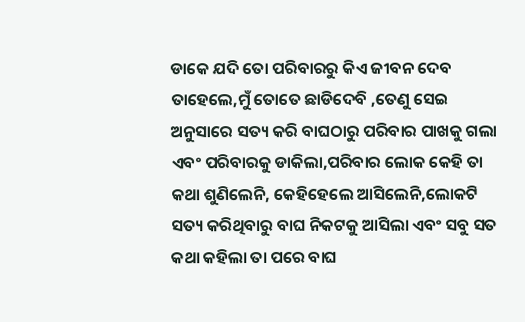ଡାକେ ଯଦି ତୋ ପରିବାରରୁ କିଏ ଜୀବନ ଦେବ ତାହେଲେ,ମୁଁ ତୋତେ ଛାଡିଦେବି ,ତେଣୁ ସେଇ ଅନୁସାରେ ସତ୍ୟ କରି ବାଘଠାରୁ ପରିବାର ପାଖକୁ ଗଲା ଏବଂ ପରିବାରକୁ ଡାକିଲା,ପରିବାର ଲୋକ କେହି ତା କଥା ଶୁଣିଲେନି, କେହିହେଲେ ଆସିଲେନି,ଲୋକଟି ସତ୍ୟ କରିଥିବାରୁ ବାଘ ନିକଟକୁ ଆସିଲା ଏବଂ ସବୁ ସତ କଥା କହିଲା ତା ପରେ ବାଘ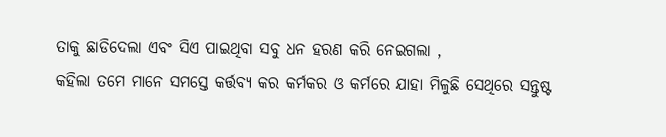ତାକୁ ଛାଡିଦେଲା ଏବଂ ସିଏ ପାଇଥିବା ସବୁ ଧନ ହରଣ କରି ନେଇଗଲା ,
କହିଲା ତମେ ମାନେ ସମସ୍ତେ କର୍ତ୍ତବ୍ୟ କର କର୍ମକର ଓ କର୍ମରେ ଯାହା ମିଳୁଛି ସେଥିରେ ସନ୍ତୁଷ୍ଟ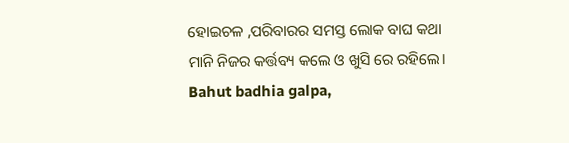ହୋଇଚଳ ,ପରିବାରର ସମସ୍ତ ଲୋକ ବାଘ କଥା ମାନି ନିଜର କର୍ତ୍ତବ୍ୟ କଲେ ଓ ଖୁସି ରେ ରହିଲେ।
Bahut badhia galpa,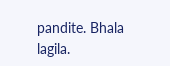pandite. Bhala lagila.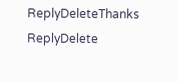ReplyDeleteThanks
ReplyDelete